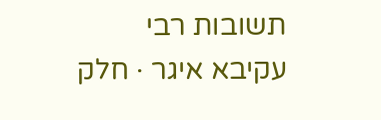תשובות רבי עקיבא איגר · חלק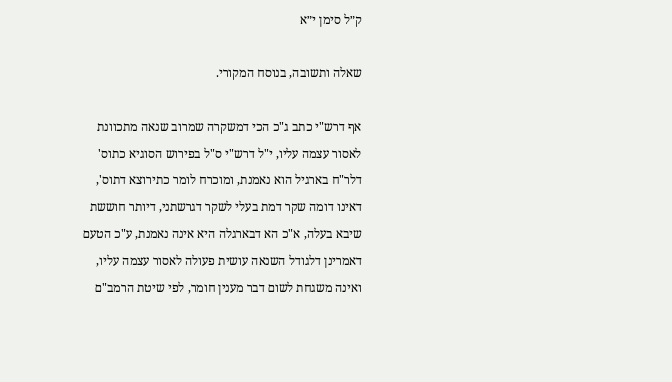ק״ל סימן י״א

שאלה ותשובה, בנוסח המקורי.

אף דרש"י כתב ג"כ הכי דמשקרה שמרוב שנאה מתכוונת לאסור עצמה עליו, י"ל דרש"י ס"ל בפירוש הסוגיא כתוס' דלר"ח בארגיל הוא נאמנת, ומוכרח לומר כתירוצא דתוס', דאינו דומה שקר דמת בעלי לשקר דגרשתני, דיותר חוששת שיבא בעלה, א"כ הא דבארגלה היא אינה נאמנת, ע"כ הטעם דאמרינן דלגודל השנאה עושית פעולה לאסור עצמה עליו, ואינה משגחת לשום דבר מענין חומר, לפי שיטת הרמב"ם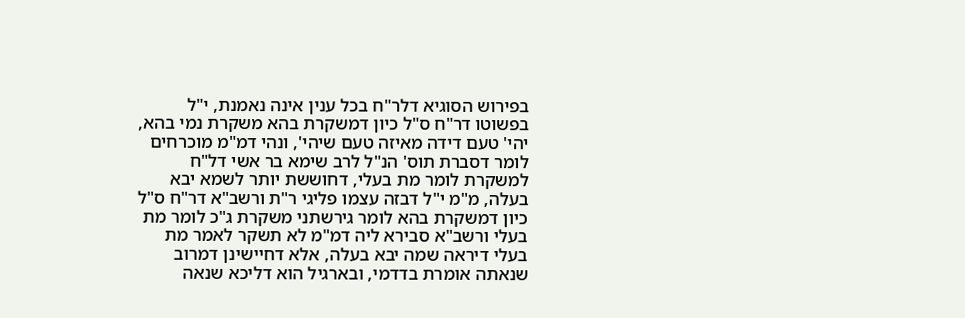בפירוש הסוגיא דלר"ח בכל ענין אינה נאמנת, י"ל בפשוטו דר"ח ס"ל כיון דמשקרת בהא משקרת נמי בהא, יהי' טעם דידה מאיזה טעם שיהי', ונהי דמ"מ מוכרחים לומר דסברת תוס' הנ"ל לרב שימא בר אשי דל"ח למשקרת לומר מת בעלי, דחוששת יותר לשמא יבא בעלה, מ"מ י"ל דבזה עצמו פליגי ר"ת ורשב"א דר"ח ס"ל כיון דמשקרת בהא לומר גירשתני משקרת ג"כ לומר מת בעלי ורשב"א סבירא ליה דמ"מ לא תשקר לאמר מת בעלי דיראה שמה יבא בעלה, אלא דחיישינן דמרוב שנאתה אומרת בדדמי, ובארגיל הוא דליכא שנאה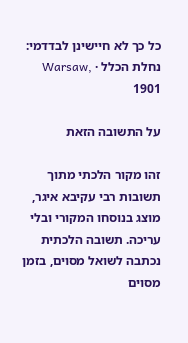כל כך לא חיישינן לבדדמי:
נחלת הכלל · Warsaw, 1901

על התשובה הזאת

זהו מקור הלכתי מתוך תשובות רבי עקיבא איגר, מוצג בנוסחו המקורי ובלי עריכה. תשובה הלכתית נכתבה לשואל מסוים, בזמן מסוים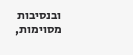ובנסיבות מסוימות,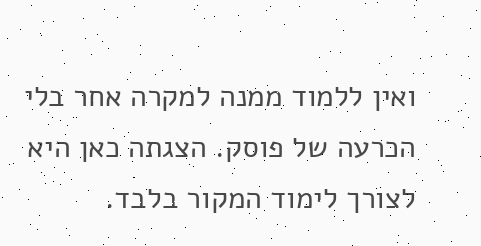ואין ללמוד ממנה למקרה אחר בלי הכרעה של פוסק. הצגתה כאן היא לצורך לימוד המקור בלבד.